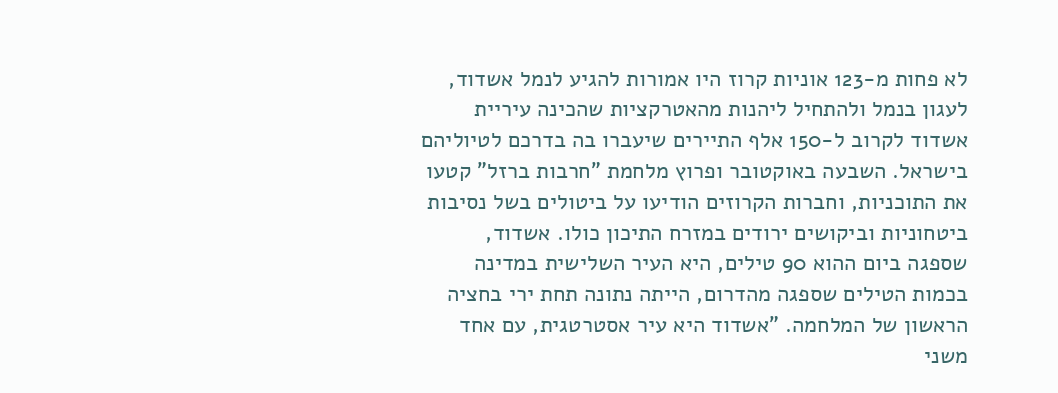לא פחות מ-123 אוניות קרוז היו אמורות להגיע לנמל אשדוד, לעגון בנמל ולהתחיל ליהנות מהאטרקציות שהכינה עיריית אשדוד לקרוב ל-150 אלף התיירים שיעברו בה בדרכם לטיוליהם בישראל. השבעה באוקטובר ופרוץ מלחמת "חרבות ברזל" קטעו את התוכניות, וחברות הקרוזים הודיעו על ביטולים בשל נסיבות ביטחוניות וביקושים ירודים במזרח התיכון כולו. אשדוד, שספגה ביום ההוא 90 טילים, היא העיר השלישית במדינה בכמות הטילים שספגה מהדרום, הייתה נתונה תחת ירי בחציה הראשון של המלחמה. "אשדוד היא עיר אסטרטגית, עם אחד משני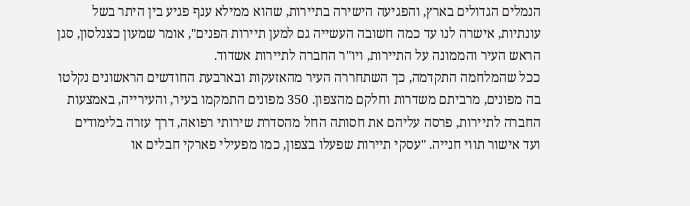הנמלים הגדולים בארץ, והפגיעה הישירה בתיירות, שהוא ממילא ענף פגיע בין היתר בשל עונתיות, אישרה לנו עד כמה חשובה העשייה גם למען תיירות הפנים", אומר שמעון כצנלסון, סגן הראש העיר והממונה על התיירות, ויו"ר החברה לתיירות אשדוד.
ככל שהמלחמה התקדמה, כך השתחררה העיר מהאזעקות ובארבעת החודשים הראשונים נקלטו בה מפונים, מרביתם משדרות וחלקם מהצפון. 350 מפונים התמקמו בעיר, והעירייה, באמצעות החברה לתיירות, פרסה עליהם את חסותה החל מהסדרת שירותי רפואה, דרך עזרה בלימודים ועד אישור תווי חנייה. "עסקי תיירות שפעלו בצפון, כמו מפעילי פארקי חבלים או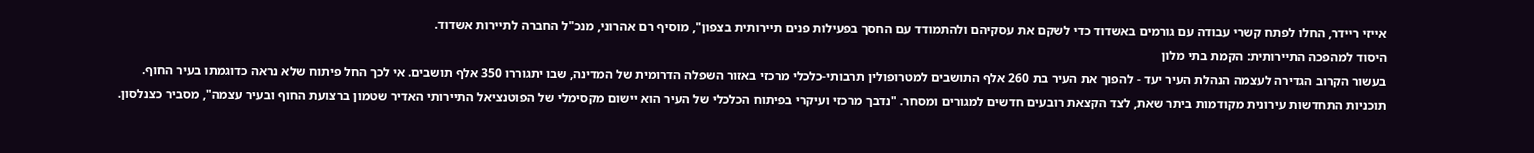אייזי ריידר, החלו לפתח קשרי עבודה עם גורמים באשדוד כדי לשקם את עסקיהם ולהתמודד עם החסך בפעילות פנים תיירותית בצפון", מוסיף רם אהרוני, מנכ"ל החברה לתיירות אשדוד.
היסוד למהפכה התיירותית: הקמת בתי מלון
בעשור הקרוב הגדירה לעצמה הנהלת העיר יעד - להפוך את העיר בת 260 אלף התושבים למטרופולין תרבותי-כלכלי מרכזי באזור השפלה הדרומית של המדינה, שבו יתגוררו 350 אלף תושבים. אי לכך החל פיתוח שלא נראה כדוגמתו בעיר החוף. תוכניות התחדשות עירונית מקודמות ביתר שאת, לצד הקצאת רובעים חדשים למגורים ומסחר. "נדבך מרכזי ועיקרי בפיתוח הכלכלי של העיר הוא יישום מקסימלי של הפוטנציאל התיירותי האדיר שטמון ברצועת החוף ובעיר עצמה", מסביר כצנלסון.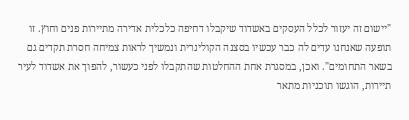"יישום זה יעזור לכלל העסקים באשדוד שיקבלו דחיפה כלכלית אדירה מתיירות פנים וחוץ. זו תופעה שאנחנו עדים לה כבר עכשיו בסצנה הקולינרית ונמשיך לראות צמיחה חסרת תקדים גם בשאר התחומים". ואכן, במסגרת אחת ההחלטות שהתקבלו לפני כעשור, להפוך את אשדוד לעיר תיירות, הוגשו תוכניות מתאר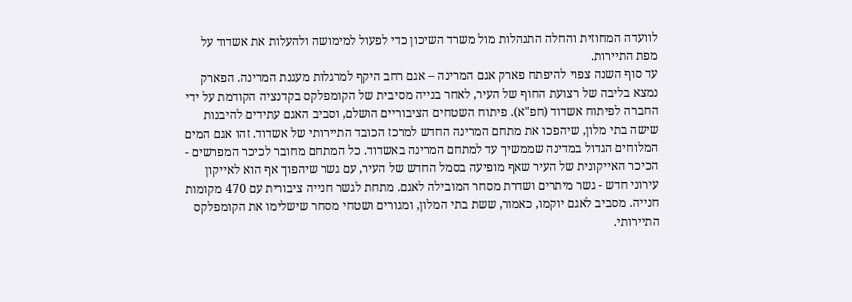לוועדה המחוזית והחלה התנהלות מול משרד השיכון כדי לפעול למימושה ולהעלות את אשדוד על מפת התיירות.
עד סוף השנה צפוי להיפתח פארק אגם המרינה – אגם רחב היקף למרגלות מעגנת המרינה. הפארק נמצא בליבה של רצועת החוף של העיר, לאחר בנייה מסיבית של הקומפלקס בקדנציה הקודמת על ידי החברה לפיתוח אשדוד (חפ"א). פיתוח השטחים הציבוריים הושלם, וסביב האגם עתידים להיבנות שישה בתי מלון, שיהפכו את מתחם המרינה החדש למרכז הכובד התיירותי של אשדוד. זהו אגם המים המלוחים הגדול במדינה שממשיך עד למתחם המרינה באשדוד. כל המתחם מחובר לכיכר המפרשים - הכיכר האייקונית של העיר שאף מופיעה בסמל החדש של העיר, עם גשר שיהפוך אף הוא לאייקון עירוני חדש - גשר מיתרים ושדרת מסחר המובילה לאגם. מתחת לגשר חנייה ציבורית עם 470 מקומות חנייה. מסביב לאגם יוקמו, כאמור, ששת בתי המלון, ומגורים ושטחי מסחר שישלימו את הקומפלקס התיירותי.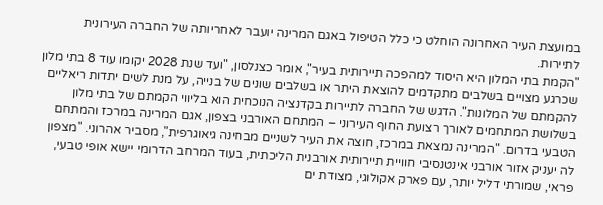במועצת העיר האחרונה הוחלט כי כלל הטיפול באגם המרינה יועבר לאחריותה של החברה העירונית לתיירות.
"הקמת בתי המלון היא היסוד למהפכה תיירותית בעיר", אומר כצנלסון, "ועד שנת 2028 יקומו עוד 8 בתי מלון שכרגע מצויים בשלבים מתקדמים להוצאת היתר או בשלבים שונים של בנייה, על מנת לשים יתדות ריאליים להקמתם של המלונות". הדגש של החברה לתיירות בקדנציה הנוכחית הוא בליווי הקמתם של בתי מלון בשלושת המתחמים לאורך רצועת החוף העירוני – המתחם האורבני בצפון, אגם המרינה במרכז והמתחם הטבעי בדרום. "המרינה נמצאת במרכז, חוצה את העיר לשניים מבחינה גיאוגרפית", מסביר אהרוני. "מצפון לה יעניק אזור אורבני אינטנסיבי חוויית תיירותית אורבנית הליכתית, בעוד המרחב הדרומי יישא אופי טבעי, פראי, שמורתי דליל יותר, עם פארק אקולוגי, מצודת ים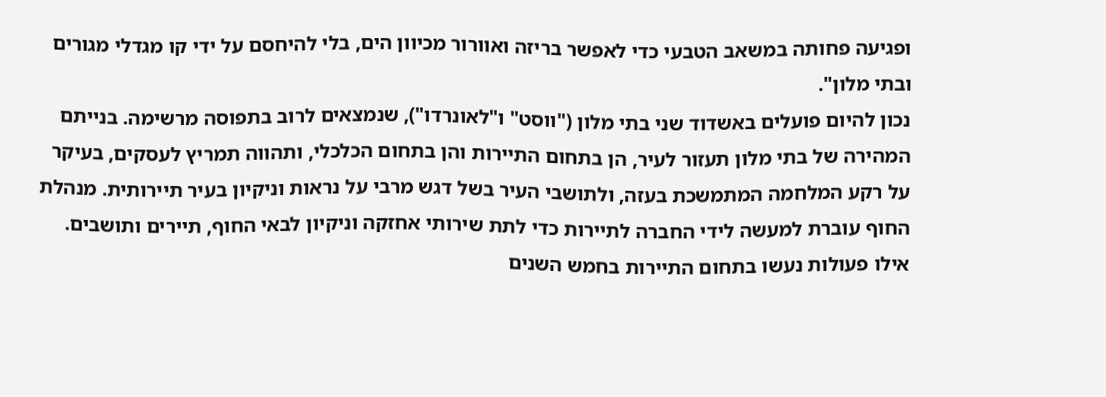ופגיעה פחותה במשאב הטבעי כדי לאפשר בריזה ואוורור מכיוון הים, בלי להיחסם על ידי קו מגדלי מגורים ובתי מלון".
נכון להיום פועלים באשדוד שני בתי מלון ("ווסט" ו"לאונרדו"), שנמצאים לרוב בתפוסה מרשימה. בנייתם המהירה של בתי מלון תעזור לעיר, הן בתחום התיירות והן בתחום הכלכלי, ותהווה תמריץ לעסקים, בעיקר על רקע המלחמה המתמשכת בעזה, ולתושבי העיר בשל דגש מרבי על נראות וניקיון בעיר תיירותית. מנהלת החוף עוברת למעשה לידי החברה לתיירות כדי לתת שירותי אחזקה וניקיון לבאי החוף, תיירים ותושבים.
אילו פעולות נעשו בתחום התיירות בחמש השנים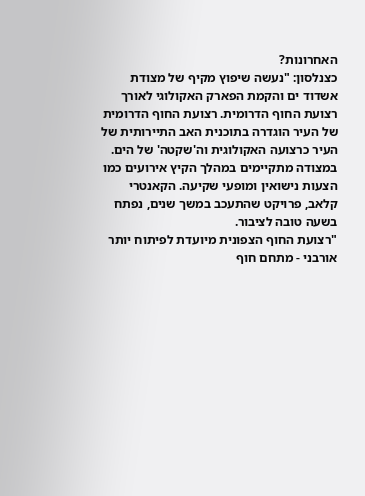האחרונות?
כצנלסון: "נעשה שיפוץ מקיף של מצודת אשדוד ים והקמת הפארק האקולוגי לאורך רצועת החוף הדרומית. רצועת החוף הדרומית של העיר הוגדרה בתוכנית האב התיירותית של העיר כרצועה האקולוגית וה'שקטה' של הים. במצודה מתקיימים במהלך הקיץ אירועים כמו הצעות נישואין ומופעי שקיעה. הקאנטרי קלאב, פרויקט שהתעכב במשך שנים, נפתח בשעה טובה לציבור.
"רצועת החוף הצפונית מיועדת לפיתוח יותר אורבני - מתחם חוף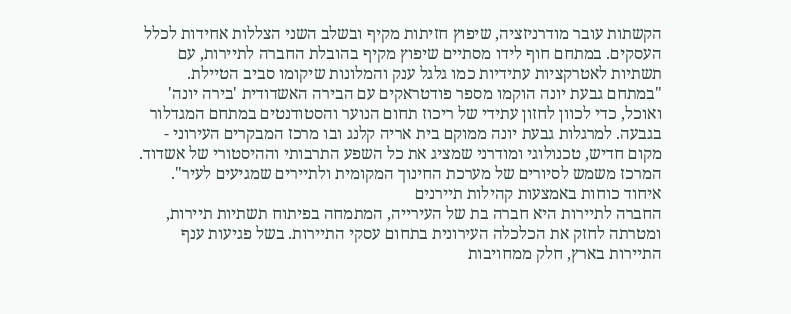הקשתות עובר מודרניזציה, שיפוץ חזיתות מקיף ובשלב השני הצללות אחידות לכלל העסקים. במתחם חוף לידו מסתיים שיפוץ מקיף בהובלת החברה לתיירות, עם תשתיות לאטרקציות עתידיות כמו גלגל ענק והמלונות שיקומו סביב הטיילת.
"במתחם גבעת יונה הוקמו מספר פודטראקים עם הבירה האשדודית 'בירה יונה' ואוכל, כדי לכוון לחזון עתידי של ריכוז תחום הנוער והסטודנטים במתחם המגדלור בגבעה. למרגלות גבעת יונה ממוקם בית אריה קלנג ובו מרכז המבקרים העירוני - מקום חדיש, טכנולוגי ומודרני שמציג את כל השפע התרבותי וההיסטורי של אשדוד. המרכז משמש לסיורים של מערכת החינוך המקומית ולתיירים שמגיעים לעיר".
איחוד כוחות באמצעות קהילות תיירנים
החברה לתיירות היא חברה בת של העירייה, המתמחה בפיתוח תשתיות תיירות, ומטרתה לחזק את הכלכלה העירונית בתחום עסקי התיירות. בשל פגיעות ענף התיירות בארץ, חלק ממחויבות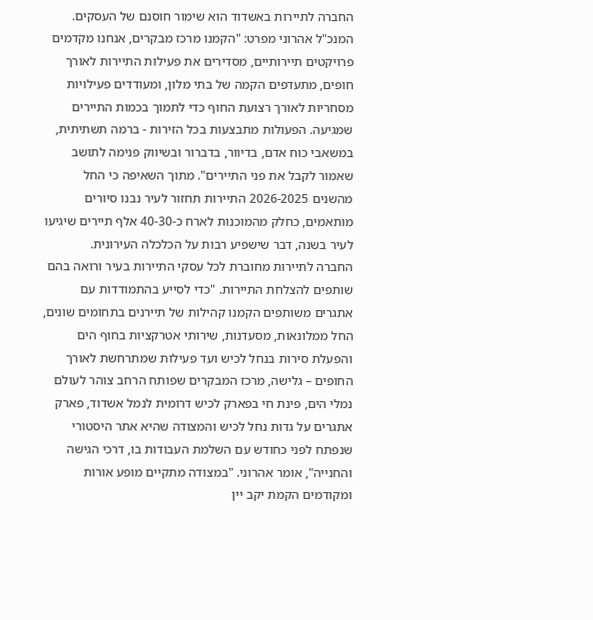החברה לתיירות באשדוד הוא שימור חוסנם של העסקים. המנכ"ל אהרוני מפרט: "הקמנו מרכז מבקרים, אנחנו מקדמים פרויקטים תיירותיים, מסדירים את פעילות התיירות לאורך חופים, מתעדפים הקמה של בתי מלון, ומעודדים פעילויות מסחריות לאורך רצועת החוף כדי לתמוך בכמות התיירים שמגיעה. הפעולות מתבצעות בכל הזירות - ברמה תשתיתית, במשאבי כוח אדם, בדיוור, בדברור ובשיווק פנימה לתושב שאמור לקבל את פני התיירים". מתוך השאיפה כי החל מהשנים 2026-2025 התיירות תחזור לעיר נבנו סיורים מותאמים, כחלק מהמוכנות לארח כ-40-30 אלף תיירים שיגיעו לעיר בשנה, דבר שישפיע רבות על הכלכלה העירונית.
החברה לתיירות מחוברת לכל עסקי התיירות בעיר ורואה בהם שותפים להצלחת התיירות. "כדי לסייע בהתמודדות עם אתגרים משותפים הקמנו קהילות של תיירנים בתחומים שונים, החל ממלונאות, מסעדנות, שירותי אטרקציות בחוף הים והפעלת סירות בנחל לכיש ועד פעילות שמתרחשת לאורך החופים – גלישה, מרכז המבקרים שפותח הרחב צוהר לעולם נמלי הים, פינת חי בפארק לכיש דרומית לנמל אשדוד, פארק אתגרים על גדות נחל לכיש והמצודה שהיא אתר היסטורי שנפתח לפני כחודש עם השלמת העבודות בו, דרכי הגישה והחנייה", אומר אהרוני. "במצודה מתקיים מופע אורות ומקודמים הקמת יקב יין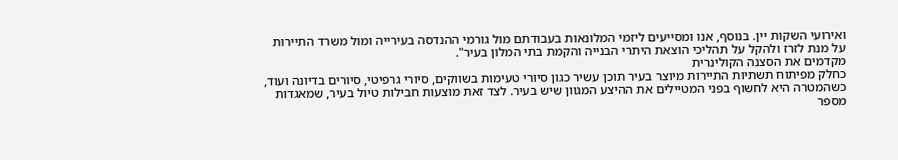ואירועי השקות יין. בנוסף, אנו ומסייעים ליזמי המלונאות בעבודתם מול גורמי ההנדסה בעירייה ומול משרד התיירות על מנת לזרז ולהקל על תהליכי הוצאת היתרי הבנייה והקמת בתי המלון בעיר".
מקדמים את הסצנה הקולינרית
כחלק מפיתוח תשתיות התיירות מיוצר בעיר תוכן עשיר כגון סיורי טעימות בשווקים, סיורי גרפיטי, סיורים בדיונה ועוד, כשהמטרה היא לחשוף בפני המטיילים את ההיצע המגוון שיש בעיר. לצד זאת מוצעות חבילות טיול בעיר, שמאגדות מספר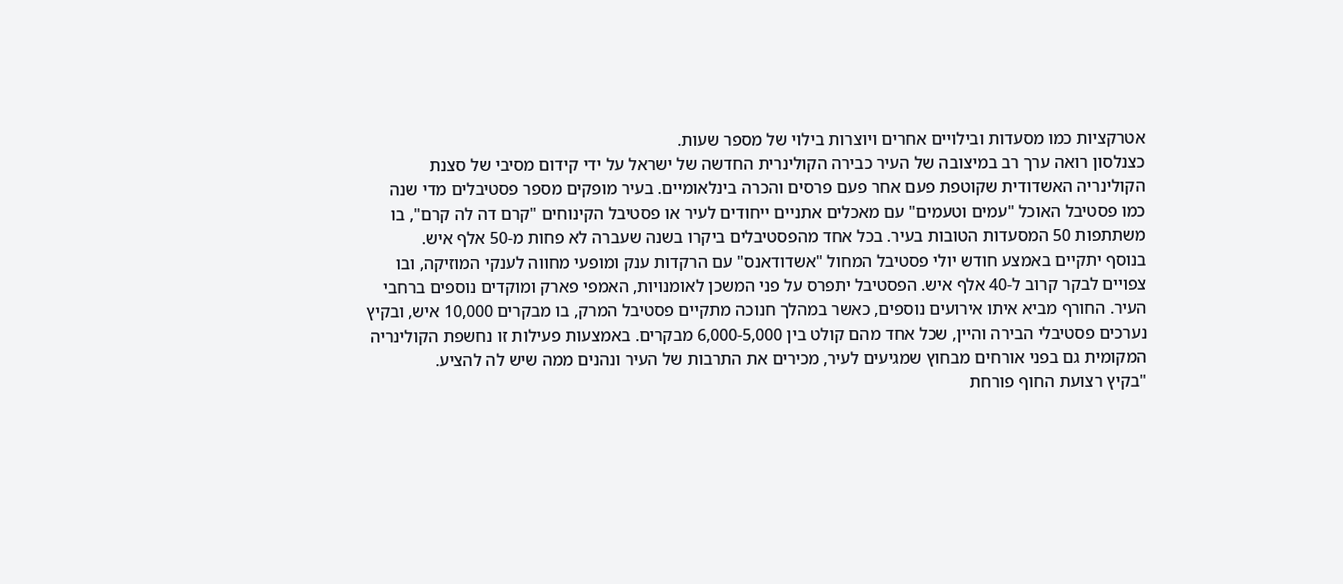אטרקציות כמו מסעדות ובילויים אחרים ויוצרות בילוי של מספר שעות.
כצנלסון רואה ערך רב במיצובה של העיר כבירה הקולינרית החדשה של ישראל על ידי קידום מסיבי של סצנת הקולינריה האשדודית שקוטפת פעם אחר פעם פרסים והכרה בינלאומיים. בעיר מופקים מספר פסטיבלים מדי שנה כמו פסטיבל האוכל "עמים וטעמים" עם מאכלים אתניים ייחודים לעיר או פסטיבל הקינוחים "קרם דה לה קרם", בו משתתפות 50 המסעדות הטובות בעיר. בכל אחד מהפסטיבלים ביקרו בשנה שעברה לא פחות מ-50 אלף איש.
בנוסף יתקיים באמצע חודש יולי פסטיבל המחול "אשדודאנס" עם הרקדות ענק ומופעי מחווה לענקי המוזיקה, ובו צפויים לבקר קרוב ל-40 אלף איש. הפסטיבל יתפרס על פני המשכן לאומנויות, האמפי פארק ומוקדים נוספים ברחבי העיר. החורף מביא איתו אירועים נוספים, כאשר במהלך חנוכה מתקיים פסטיבל המרק, בו מבקרים 10,000 איש, ובקיץ נערכים פסטיבלי הבירה והיין, שכל אחד מהם קולט בין 6,000-5,000 מבקרים. באמצעות פעילות זו נחשפת הקולינריה המקומית גם בפני אורחים מבחוץ שמגיעים לעיר, מכירים את התרבות של העיר ונהנים ממה שיש לה להציע.
"בקיץ רצועת החוף פורחת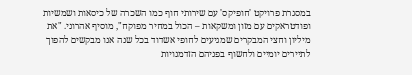במסגרת פרויקט 'חופיקס' עם שירותי חוף כמו השכרה של כיסאות ושמשיות ופודטראקים עם מזון ומשקאות – הכול במחיר מפוקח", מוסיף אהרוני. "את מיליון וחצי המבקרים שמגיעים לחופי אשדוד בכל שנה אנו מבקשים להפוך לתיירים יומיים ולחשוף בפניהם הזדמנויות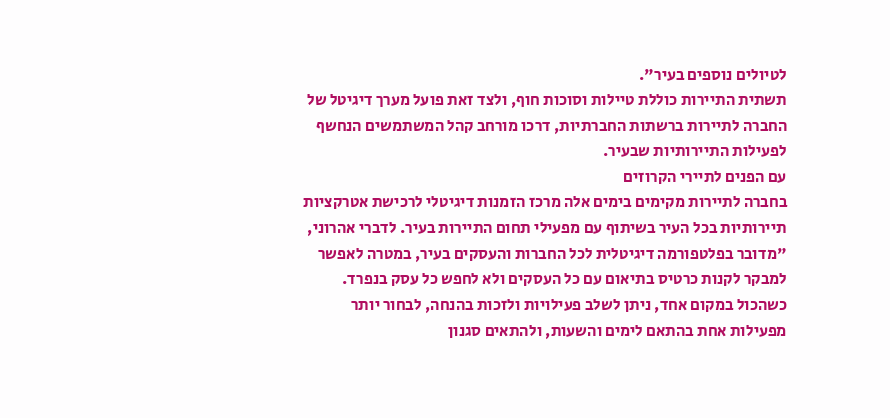לטיולים נוספים בעיר".
תשתית התיירות כוללת טיילות וסוכות חוף, ולצד זאת פועל מערך דיגיטל של החברה לתיירות ברשתות החברתיות, דרכו מורחב קהל המשתמשים הנחשף לפעילות התיירותיות שבעיר.
עם הפנים לתיירי הקרוזים
בחברה לתיירות מקימים בימים אלה מרכז הזמנות דיגיטלי לרכישת אטרקציות תיירותיות בכל העיר בשיתוף עם מפעילי תחום התיירות בעיר. לדברי אהרוני, "מדובר בפלטפורמה דיגיטלית לכל החברות והעסקים בעיר, במטרה לאפשר למבקר לקנות כרטיס בתיאום עם כל העסקים ולא לחפש כל עסק בנפרד. כשהכול במקום אחד, ניתן לשלב פעילויות ולזכות בהנחה, לבחור יותר מפעילות אחת בהתאם לימים והשעות, ולהתאים סגנון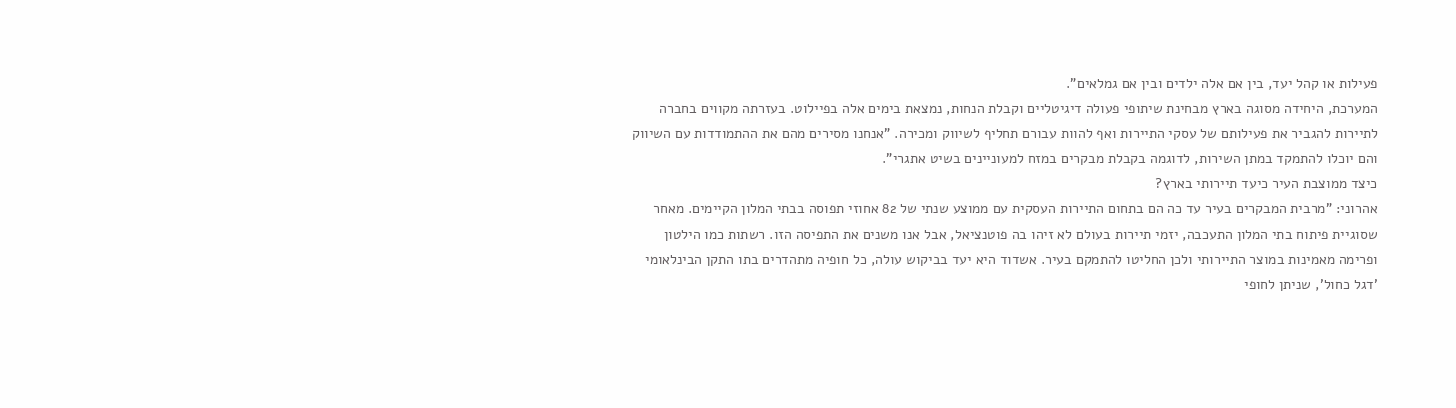פעילות או קהל יעד, בין אם אלה ילדים ובין אם גמלאים".
המערכת, היחידה מסוגה בארץ מבחינת שיתופי פעולה דיגיטליים וקבלת הנחות, נמצאת בימים אלה בפיילוט. בעזרתה מקווים בחברה לתיירות להגביר את פעילותם של עסקי התיירות ואף להוות עבורם תחליף לשיווק ומכירה. "אנחנו מסירים מהם את ההתמודדות עם השיווק והם יוכלו להתמקד במתן השירות, לדוגמה בקבלת מבקרים במזח למעוניינים בשיט אתגרי".
כיצד ממוצבת העיר כיעד תיירותי בארץ?
אהרוני: "מרבית המבקרים בעיר עד כה הם בתחום התיירות העסקית עם ממוצע שנתי של 82 אחוזי תפוסה בבתי המלון הקיימים. מאחר שסוגיית פיתוח בתי המלון התעכבה, יזמי תיירות בעולם לא זיהו בה פוטנציאל, אבל אנו משנים את התפיסה הזו. רשתות כמו הילטון ופרימה מאמינות במוצר התיירותי ולכן החליטו להתמקם בעיר. אשדוד היא יעד בביקוש עולה, כל חופיה מתהדרים בתו התקן הבינלאומי 'דגל כחול', שניתן לחופי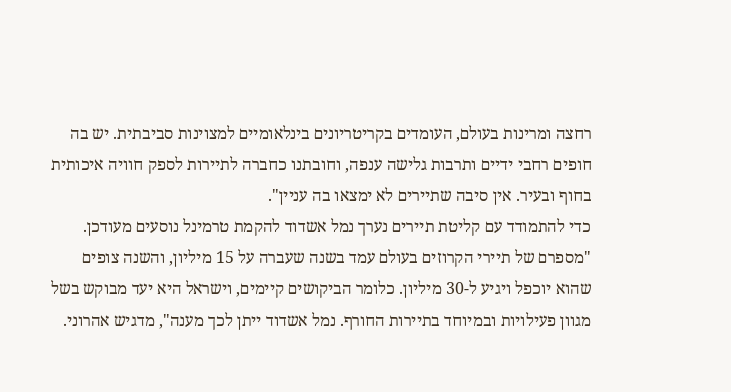רחצה ומרינות בעולם, העומדים בקריטריונים בינלאומיים למצוינות סביבתית. יש בה חופים רחבי ידיים ותרבות גלישה ענפה, וחובתנו כחברה לתיירות לספק חוויה איכותית בחוף ובעיר. אין סיבה שתיירים לא ימצאו בה עניין".
כדי להתמודד עם קליטת תיירים נערך נמל אשדוד להקמת טרמינל נוסעים מעודכן. "מספרם של תיירי הקרוזים בעולם עמד בשנה שעברה על 15 מיליון, והשנה צופים שהוא יוכפל ויגיע ל-30 מיליון. כלומר הביקושים קיימים, וישראל היא יעד מבוקש בשל מגוון פעילויות ובמיוחד בתיירות החורף. נמל אשדוד ייתן לכך מענה", מדגיש אהרוני.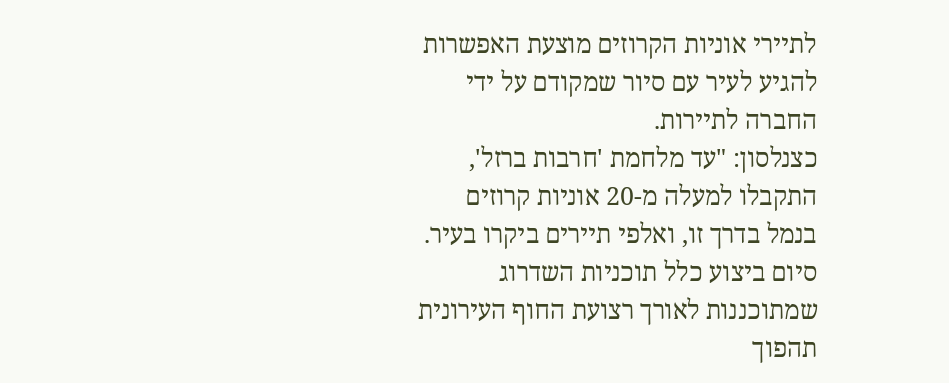לתיירי אוניות הקרוזים מוצעת האפשרות להגיע לעיר עם סיור שמקודם על ידי החברה לתיירות.
כצנלסון: "עד מלחמת 'חרבות ברזל', התקבלו למעלה מ-20 אוניות קרוזים בנמל בדרך זו, ואלפי תיירים ביקרו בעיר. סיום ביצוע כלל תוכניות השדרוג שמתוכננות לאורך רצועת החוף העירונית תהפוך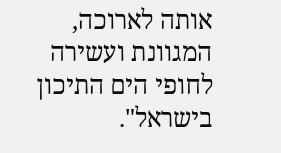אותה לארוכה, המגוונת ועשירה לחופי הים התיכון בישראל".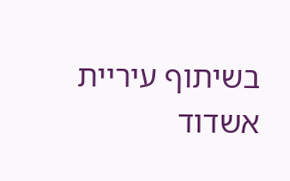בשיתוף עיריית אשדוד